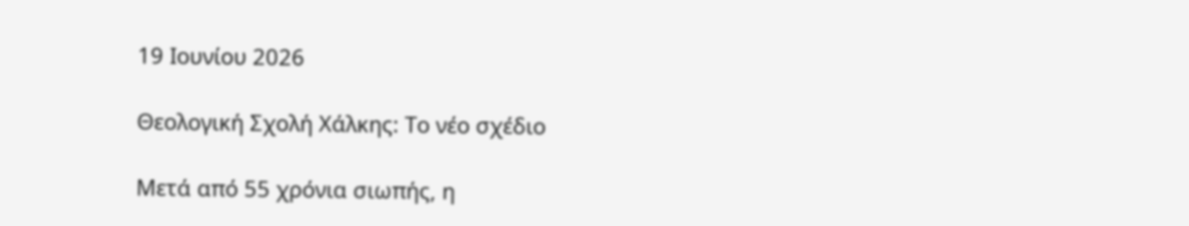19 Ιουνίου 2026

Θεολογική Σχολή Χάλκης: Το νέο σχέδιο

Μετά από 55 χρόνια σιωπής, η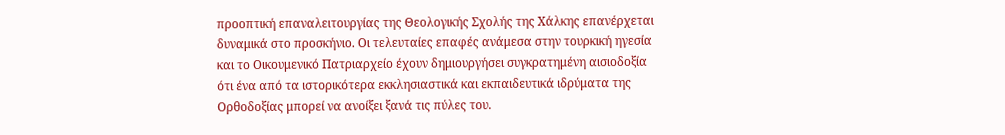προοπτική επαναλειτουργίας της Θεολογικής Σχολής της Χάλκης επανέρχεται δυναμικά στο προσκήνιο. Οι τελευταίες επαφές ανάμεσα στην τουρκική ηγεσία και το Οικουμενικό Πατριαρχείο έχουν δημιουργήσει συγκρατημένη αισιοδοξία ότι ένα από τα ιστορικότερα εκκλησιαστικά και εκπαιδευτικά ιδρύματα της Ορθοδοξίας μπορεί να ανοίξει ξανά τις πύλες του.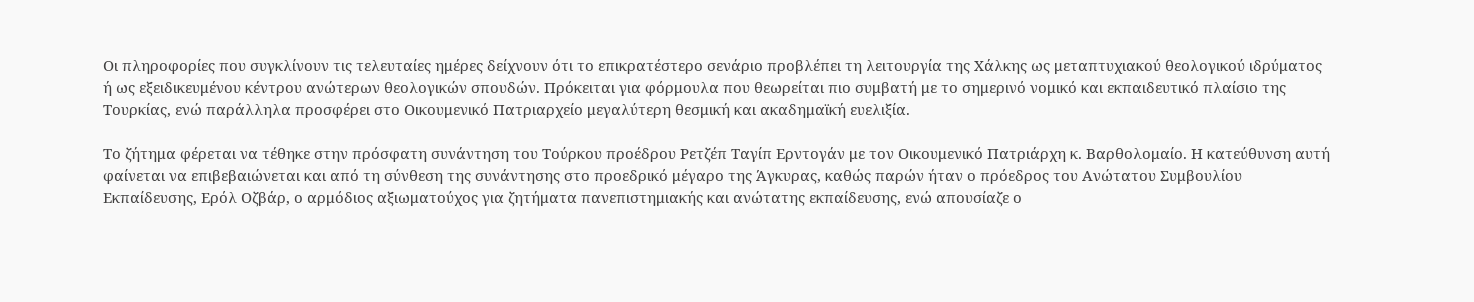Οι πληροφορίες που συγκλίνουν τις τελευταίες ημέρες δείχνουν ότι το επικρατέστερο σενάριο προβλέπει τη λειτουργία της Χάλκης ως μεταπτυχιακού θεολογικού ιδρύματος ή ως εξειδικευμένου κέντρου ανώτερων θεολογικών σπουδών. Πρόκειται για φόρμουλα που θεωρείται πιο συμβατή με το σημερινό νομικό και εκπαιδευτικό πλαίσιο της Τουρκίας, ενώ παράλληλα προσφέρει στο Οικουμενικό Πατριαρχείο μεγαλύτερη θεσμική και ακαδημαϊκή ευελιξία.

Το ζήτημα φέρεται να τέθηκε στην πρόσφατη συνάντηση του Τούρκου προέδρου Ρετζέπ Ταγίπ Ερντογάν με τον Οικουμενικό Πατριάρχη κ. Βαρθολομαίο. Η κατεύθυνση αυτή φαίνεται να επιβεβαιώνεται και από τη σύνθεση της συνάντησης στο προεδρικό μέγαρο της Άγκυρας, καθώς παρών ήταν ο πρόεδρος του Ανώτατου Συμβουλίου Εκπαίδευσης, Ερόλ Οζβάρ, ο αρμόδιος αξιωματούχος για ζητήματα πανεπιστημιακής και ανώτατης εκπαίδευσης, ενώ απουσίαζε ο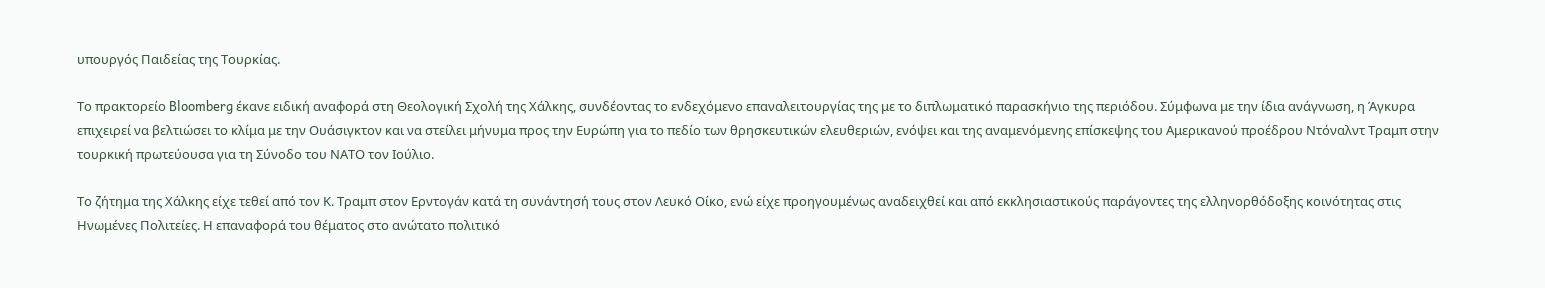υπουργός Παιδείας της Τουρκίας.

Το πρακτορείο Bloomberg έκανε ειδική αναφορά στη Θεολογική Σχολή της Χάλκης, συνδέοντας το ενδεχόμενο επαναλειτουργίας της με το διπλωματικό παρασκήνιο της περιόδου. Σύμφωνα με την ίδια ανάγνωση, η Άγκυρα επιχειρεί να βελτιώσει το κλίμα με την Ουάσιγκτον και να στείλει μήνυμα προς την Ευρώπη για το πεδίο των θρησκευτικών ελευθεριών, ενόψει και της αναμενόμενης επίσκεψης του Αμερικανού προέδρου Ντόναλντ Τραμπ στην τουρκική πρωτεύουσα για τη Σύνοδο του ΝΑΤΟ τον Ιούλιο.

Το ζήτημα της Χάλκης είχε τεθεί από τον Κ. Τραμπ στον Ερντογάν κατά τη συνάντησή τους στον Λευκό Οίκο, ενώ είχε προηγουμένως αναδειχθεί και από εκκλησιαστικούς παράγοντες της ελληνορθόδοξης κοινότητας στις Ηνωμένες Πολιτείες. Η επαναφορά του θέματος στο ανώτατο πολιτικό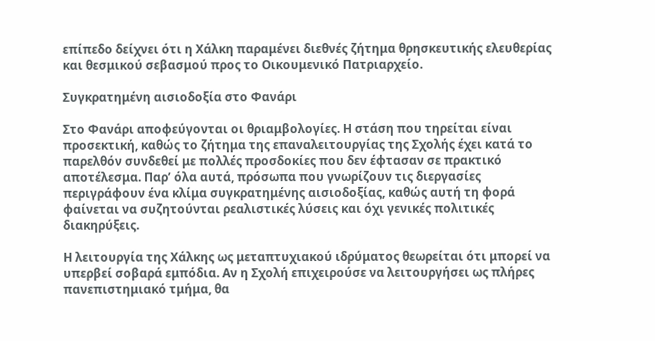επίπεδο δείχνει ότι η Χάλκη παραμένει διεθνές ζήτημα θρησκευτικής ελευθερίας και θεσμικού σεβασμού προς το Οικουμενικό Πατριαρχείο.

Συγκρατημένη αισιοδοξία στο Φανάρι

Στο Φανάρι αποφεύγονται οι θριαμβολογίες. Η στάση που τηρείται είναι προσεκτική, καθώς το ζήτημα της επαναλειτουργίας της Σχολής έχει κατά το παρελθόν συνδεθεί με πολλές προσδοκίες που δεν έφτασαν σε πρακτικό αποτέλεσμα. Παρ’ όλα αυτά, πρόσωπα που γνωρίζουν τις διεργασίες περιγράφουν ένα κλίμα συγκρατημένης αισιοδοξίας, καθώς αυτή τη φορά φαίνεται να συζητούνται ρεαλιστικές λύσεις και όχι γενικές πολιτικές διακηρύξεις.

Η λειτουργία της Χάλκης ως μεταπτυχιακού ιδρύματος θεωρείται ότι μπορεί να υπερβεί σοβαρά εμπόδια. Αν η Σχολή επιχειρούσε να λειτουργήσει ως πλήρες πανεπιστημιακό τμήμα, θα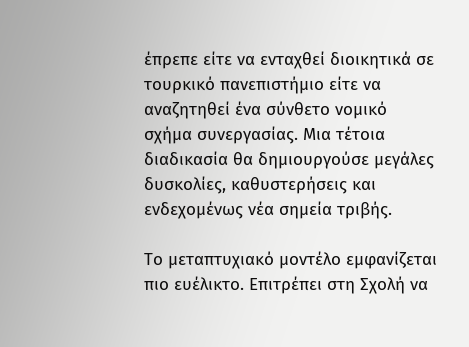έπρεπε είτε να ενταχθεί διοικητικά σε τουρκικό πανεπιστήμιο είτε να αναζητηθεί ένα σύνθετο νομικό σχήμα συνεργασίας. Μια τέτοια διαδικασία θα δημιουργούσε μεγάλες δυσκολίες, καθυστερήσεις και ενδεχομένως νέα σημεία τριβής.

Το μεταπτυχιακό μοντέλο εμφανίζεται πιο ευέλικτο. Επιτρέπει στη Σχολή να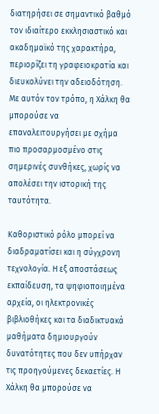διατηρήσει σε σημαντικό βαθμό τον ιδιαίτερο εκκλησιαστικό και ακαδημαϊκό της χαρακτήρα, περιορίζει τη γραφειοκρατία και διευκολύνει την αδειοδότηση. Με αυτόν τον τρόπο, η Χάλκη θα μπορούσε να επαναλειτουργήσει με σχήμα πιο προσαρμοσμένο στις σημερινές συνθήκες, χωρίς να απολέσει την ιστορική της ταυτότητα.

Καθοριστικό ρόλο μπορεί να διαδραματίσει και η σύγχρονη τεχνολογία. Η εξ αποστάσεως εκπαίδευση, τα ψηφιοποιημένα αρχεία, οι ηλεκτρονικές βιβλιοθήκες και τα διαδικτυακά μαθήματα δημιουργούν δυνατότητες που δεν υπήρχαν τις προηγούμενες δεκαετίες. Η Χάλκη θα μπορούσε να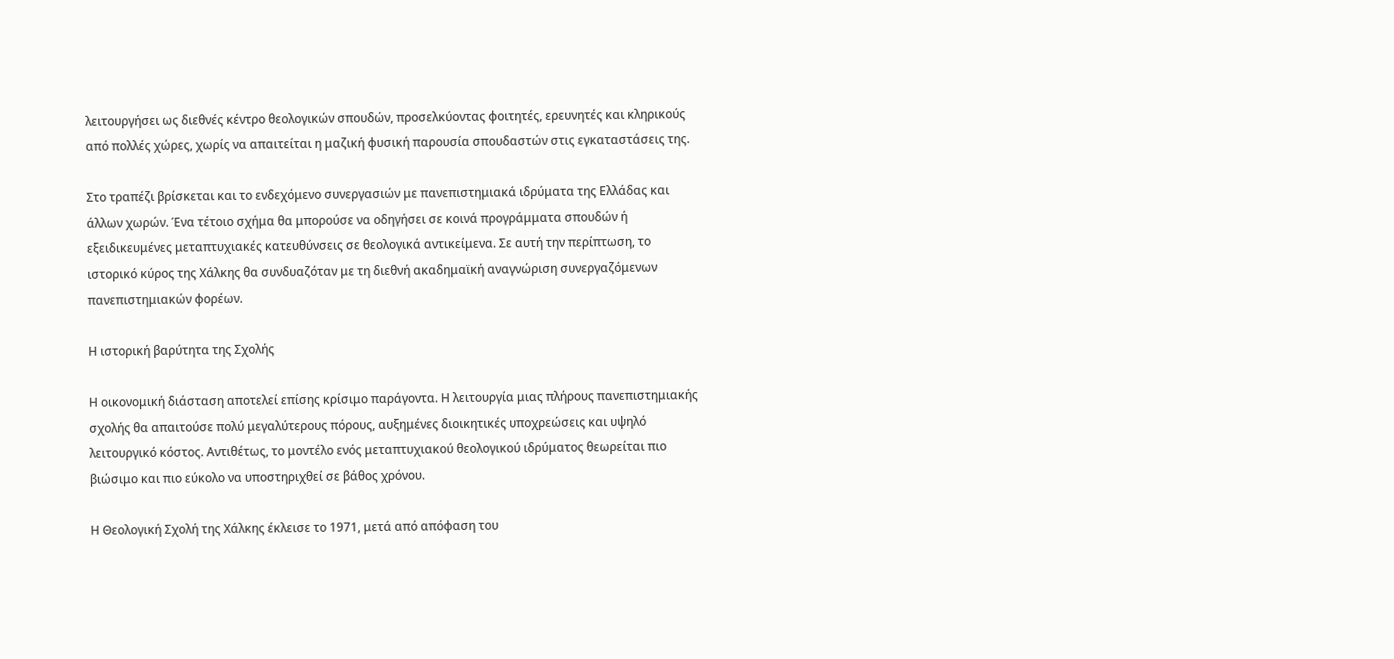λειτουργήσει ως διεθνές κέντρο θεολογικών σπουδών, προσελκύοντας φοιτητές, ερευνητές και κληρικούς από πολλές χώρες, χωρίς να απαιτείται η μαζική φυσική παρουσία σπουδαστών στις εγκαταστάσεις της.

Στο τραπέζι βρίσκεται και το ενδεχόμενο συνεργασιών με πανεπιστημιακά ιδρύματα της Ελλάδας και άλλων χωρών. Ένα τέτοιο σχήμα θα μπορούσε να οδηγήσει σε κοινά προγράμματα σπουδών ή εξειδικευμένες μεταπτυχιακές κατευθύνσεις σε θεολογικά αντικείμενα. Σε αυτή την περίπτωση, το ιστορικό κύρος της Χάλκης θα συνδυαζόταν με τη διεθνή ακαδημαϊκή αναγνώριση συνεργαζόμενων πανεπιστημιακών φορέων.

Η ιστορική βαρύτητα της Σχολής

Η οικονομική διάσταση αποτελεί επίσης κρίσιμο παράγοντα. Η λειτουργία μιας πλήρους πανεπιστημιακής σχολής θα απαιτούσε πολύ μεγαλύτερους πόρους, αυξημένες διοικητικές υποχρεώσεις και υψηλό λειτουργικό κόστος. Αντιθέτως, το μοντέλο ενός μεταπτυχιακού θεολογικού ιδρύματος θεωρείται πιο βιώσιμο και πιο εύκολο να υποστηριχθεί σε βάθος χρόνου.

Η Θεολογική Σχολή της Χάλκης έκλεισε το 1971, μετά από απόφαση του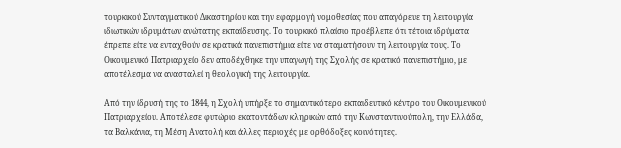τουρκικού Συνταγματικού Δικαστηρίου και την εφαρμογή νομοθεσίας που απαγόρευε τη λειτουργία ιδιωτικών ιδρυμάτων ανώτατης εκπαίδευσης. Το τουρκικό πλαίσιο προέβλεπε ότι τέτοια ιδρύματα έπρεπε είτε να ενταχθούν σε κρατικά πανεπιστήμια είτε να σταματήσουν τη λειτουργία τους. Το Οικουμενικό Πατριαρχείο δεν αποδέχθηκε την υπαγωγή της Σχολής σε κρατικό πανεπιστήμιο, με αποτέλεσμα να ανασταλεί η θεολογική της λειτουργία.

Από την ίδρυσή της το 1844, η Σχολή υπήρξε το σημαντικότερο εκπαιδευτικό κέντρο του Οικουμενικού Πατριαρχείου. Αποτέλεσε φυτώριο εκατοντάδων κληρικών από την Κωνσταντινούπολη, την Ελλάδα, τα Βαλκάνια, τη Μέση Ανατολή και άλλες περιοχές με ορθόδοξες κοινότητες.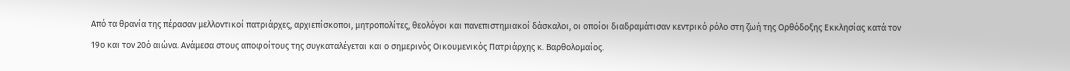Από τα θρανία της πέρασαν μελλοντικοί πατριάρχες, αρχιεπίσκοποι, μητροπολίτες, θεολόγοι και πανεπιστημιακοί δάσκαλοι, οι οποίοι διαδραμάτισαν κεντρικό ρόλο στη ζωή της Ορθόδοξης Εκκλησίας κατά τον 19ο και τον 20ό αιώνα. Ανάμεσα στους αποφοίτους της συγκαταλέγεται και ο σημερινός Οικουμενικός Πατριάρχης κ. Βαρθολομαίος.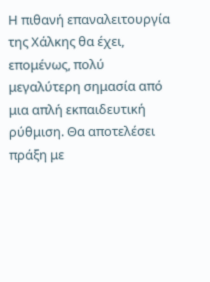Η πιθανή επαναλειτουργία της Χάλκης θα έχει, επομένως, πολύ μεγαλύτερη σημασία από μια απλή εκπαιδευτική ρύθμιση. Θα αποτελέσει πράξη με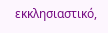εκκλησιαστικό,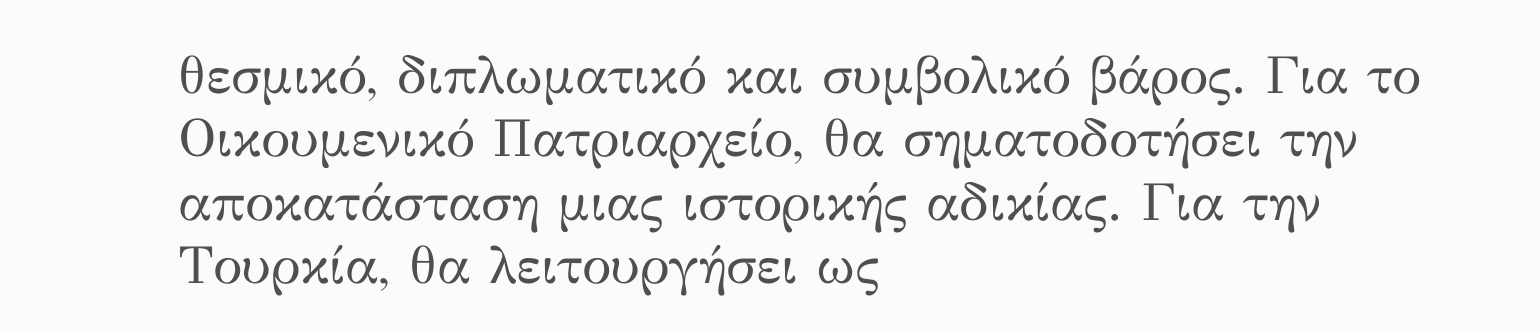θεσμικό, διπλωματικό και συμβολικό βάρος. Για το Οικουμενικό Πατριαρχείο, θα σηματοδοτήσει την αποκατάσταση μιας ιστορικής αδικίας. Για την Τουρκία, θα λειτουργήσει ως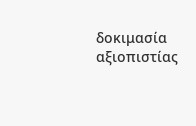δοκιμασία αξιοπιστίας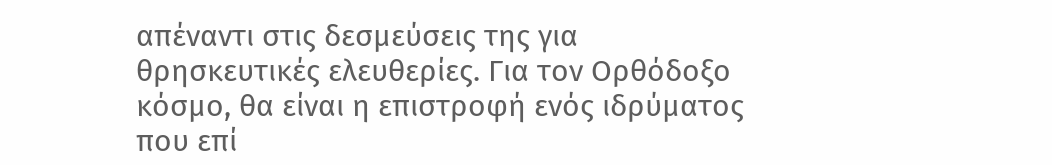απέναντι στις δεσμεύσεις της για θρησκευτικές ελευθερίες. Για τον Ορθόδοξο κόσμο, θα είναι η επιστροφή ενός ιδρύματος που επί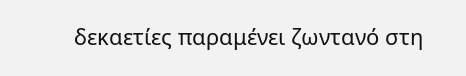δεκαετίες παραμένει ζωντανό στη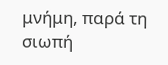μνήμη, παρά τη σιωπή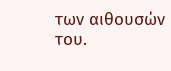των αιθουσών του.